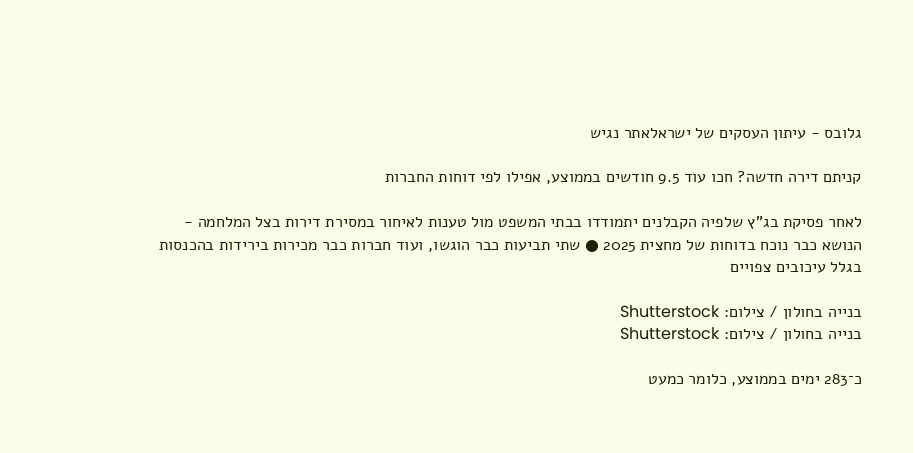גלובס - עיתון העסקים של ישראלאתר נגיש

קניתם דירה חדשה? חכו עוד 9.5 חודשים בממוצע, אפילו לפי דוחות החברות

לאחר פסיקת בג"ץ שלפיה הקבלנים יתמודדו בבתי המשפט מול טענות לאיחור במסירת דירות בצל המלחמה - הנושא כבר נוכח בדוחות של מחצית 2025 ● שתי תביעות כבר הוגשו, ועוד חברות כבר מכירות בירידות בהכנסות בגלל עיכובים צפויים

בנייה בחולון / צילום: Shutterstock
בנייה בחולון / צילום: Shutterstock

כ־283 ימים בממוצע, כלומר כמעט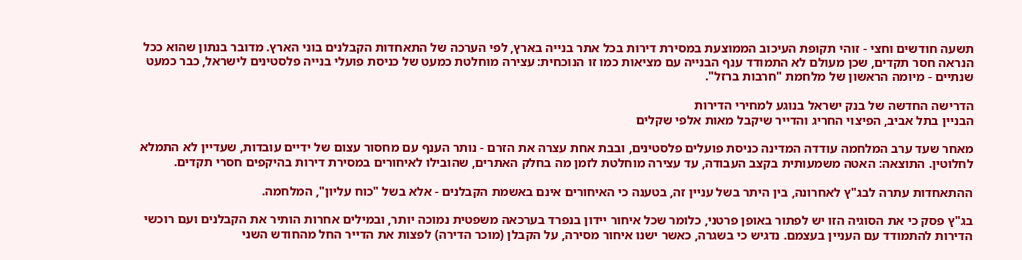תשעה חודשים וחצי - זוהי תקופת העיכוב הממוצעת במסירת דירות בכל אתר בנייה בארץ, לפי הערכה של התאחדות הקבלנים בוני הארץ. מדובר בנתון שהוא ככל הנראה חסר תקדים, שכן מעולם לא התמודד ענף הבנייה עם מציאות כמו זו הנוכחית: עצירה מוחלטת כמעט של כניסת פועלי בנייה פלסטינים לישראל, כבר כמעט שנתיים - מיומה הראשון של מלחמת "חרבות ברזל".

הדרישה החדשה של בנק ישראל בנוגע למחירי הדירות
הבניין בתל אביב, הפיצוי החריג והדייר שיקבל מאות אלפי שקלים

מאחר שעד ערב המלחמה עודדה המדינה כניסת פועלים פלסטינים, ובבת אחת עצרה את הזרם - נותר הענף עם מחסור עצום של ידיים עובדות, שעדיין לא התמלא לחלוטין. התוצאה: האטה משמעותית בקצב העבודה, עד עצירה מוחלטת לזמן מה בחלק האתרים, שהובילו לאיחורים במסירת דירות בהיקפים חסרי תקדים.

ההתאחדות עתרה לבג"ץ לאחרונה, בין היתר בשל עניין זה, בטענה כי האיחורים אינם באשמת הקבלנים - אלא בשל "כוח עליון", המלחמה.

בג"ץ פסק כי את הסוגיה הזו יש לפתור באופן פרטני, כלומר שכל איחור יידון בנפרד בערכאה משפטית נמוכה יותר, ובמילים אחרות הותיר את הקבלנים ועם רוכשי הדירות להתמודד עם העניין בעצמם. נדגיש כי בשגרה, כאשר ישנו איחור מסירה, על הקבלן (מוכר הדירה) לפצות את הדייר החל מהחודש השני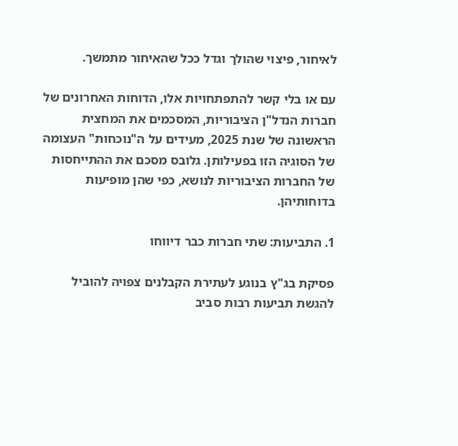לאיחור, פיצוי שהולך וגדל ככל שהאיחור מתמשך.

עם או בלי קשר להתפתחויות אלו, הדוחות האחרונים של חברות הנדל"ן הציבוריות, המסכמים את המחצית הראשונה של שנת 2025, מעידים על ה"נוכחות" העצומה של הסוגיה הזו בפעילותן. גלובס מסכם את ההתייחסות של החברות הציבוריות לנושא, כפי שהן מופיעות בדוחותיהן.

1. התביעות: שתי חברות כבר דיווחו

פסיקת בג"ץ בנוגע לעתירת הקבלנים צפויה להוביל להגשת תביעות רבות סביב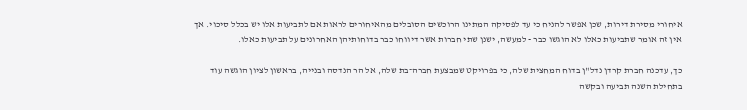איחורי מסירת דירות, שכן אפשר להניח כי עד לפסיקה המתינו הרוכשים הסובלים מהאיחורים לראות אם לתביעות אלו יש בכלל סיכוי. אך אין זה אומר שתביעות כאלו לא הוגשו כבר - למעשה, ישנן שתי חברות אשר דיווחו כבר בדוחותיהן האחרונים על תביעות כאלו.

כך, עדכנה חברת קרדן נדל"ן בדוח המחצית שלה, כי בפרויקט שמבצעת חברה־בת שלה, אל הר הנדסה ובנייה, בראשון לציון הוגשה עוד בתחילת השנה תביעה ובקשה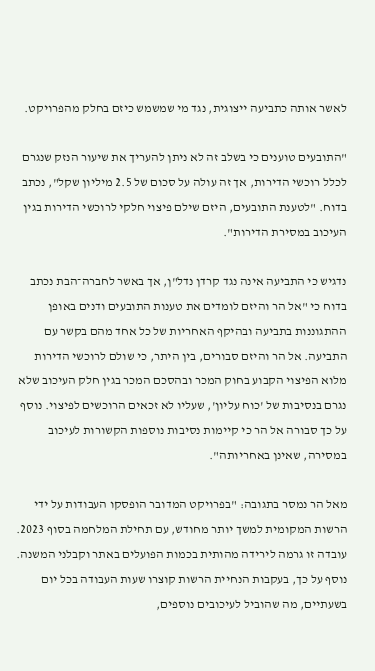לאשר אותה כתביעה ייצוגית, נגד מי שמשמש כיזם בחלק מהפרויקט.

"התובעים טוענים כי בשלב זה לא ניתן להעריך את שיעור הנזק שנגרם לכלל רוכשי הדירות, אך זה עולה על סכום של 2.5 מיליון שקל", נכתב בדוח. "לטענת התובעים, היזם שילם פיצוי חלקי לרוכשי הדירות בגין העיכוב במסירת הדירות".

נדגיש כי התביעה אינה נגד קרדן נדל"ן, אך באשר לחברה־הבת נכתב בדוח כי "אל הר והיזם לומדים את טענות התובעים ודנים באופן ההתגוננות בתביעה ובהיקף האחריות של כל אחד מהם בקשר עם התביעה. אל הר והיזם סבורים, בין היתר, כי שולם לרוכשי הדירות מלוא הפיצוי הקבוע בחוק המכר ובהסכם המכר בגין חלק העיכוב שלא נגרם בנסיבות של 'כוח עליון', שעליו לא זכאים הרוכשים לפיצוי. נוסף על כך סבורה אל הר כי קיימות נסיבות נוספות הקשורות לעיכוב במסירה, שאינן באחריותה".

מאל הר נמסר בתגובה: "בפרויקט המדובר הופסקו העבודות על ידי הרשות המקומית למשך יותר מחודש, עם תחילת המלחמה בסוף 2023. עובדה זו גרמה לירידה מהותית בכמות הפועלים באתר וקבלני המשנה. נוסף על כך, בעקבות הנחיית הרשות קוצרו שעות העבודה בכל יום בשעתיים, מה שהוביל לעיכובים נוספים,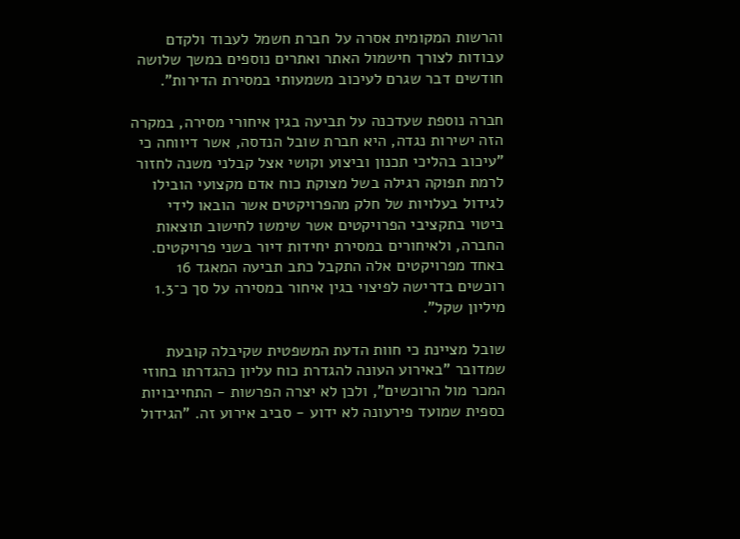והרשות המקומית אסרה על חברת חשמל לעבוד ולקדם עבודות לצורך חישמול האתר ואתרים נוספים במשך שלושה חודשים דבר שגרם לעיכוב משמעותי במסירת הדירות".

חברה נוספת שעדכנה על תביעה בגין איחורי מסירה, במקרה הזה ישירות נגדה, היא חברת שובל הנדסה, אשר דיווחה כי "עיכוב בהליכי תכנון וביצוע וקושי אצל קבלני משנה לחזור לרמת תפוקה רגילה בשל מצוקת כוח אדם מקצועי הובילו לגידול בעלויות של חלק מהפרויקטים אשר הובאו לידי ביטוי בתקציבי הפרויקטים אשר שימשו לחישוב תוצאות החברה, ולאיחורים במסירת יחידות דיור בשני פרויקטים. באחד מפרויקטים אלה התקבל כתב תביעה המאגד 16 רוכשים בדרישה לפיצוי בגין איחור במסירה על סך כ־1.3 מיליון שקל".

שובל מציינת כי חוות הדעת המשפטית שקיבלה קובעת שמדובר "באירוע העונה להגדרת כוח עליון כהגדרתו בחוזי המכר מול הרוכשים", ולכן לא יצרה הפרשות - התחייבויות כספית שמועד פירעונה לא ידוע - סביב אירוע זה. "הגידול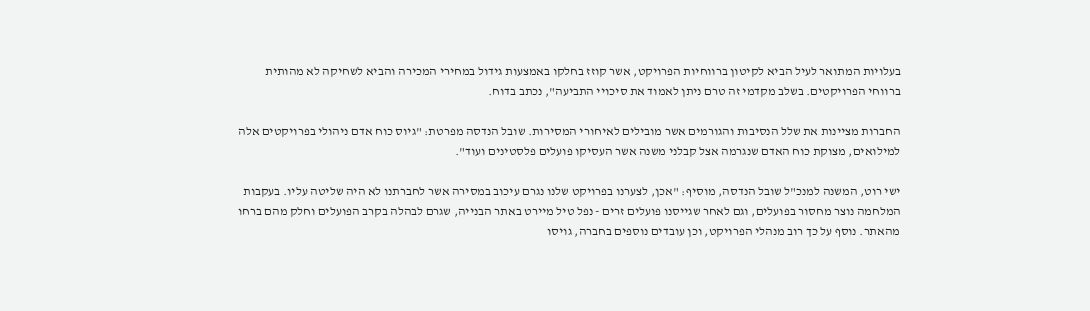בעלויות המתואר לעיל הביא לקיטון ברווחיות הפרויקט, אשר קוזז בחלקו באמצעות גידול במחירי המכירה והביא לשחיקה לא מהותית ברווחי הפרויקטים. בשלב מקדמי זה טרם ניתן לאמוד את סיכויי התביעה", נכתב בדוח.

החברות מציינות את שלל הנסיבות והגורמים אשר מובילים לאיחורי המסירות. שובל הנדסה מפרטת: "גיוס כוח אדם ניהולי בפרויקטים אלה למילואים, מצוקת כוח האדם שנגרמה אצל קבלני משנה אשר העסיקו פועלים פלסטינים ועוד".

ישי רוט, המשנה למנכ"ל שובל הנדסה, מוסיף: "אכן, לצערנו בפרויקט שלנו נגרם עיכוב במסירה אשר לחברתנו לא היה שליטה עליו. בעקבות המלחמה נוצר מחסור בפועלים, וגם לאחר שגייסנו פועלים זרים - נפל טיל מיירט באתר הבנייה, שגרם לבהלה בקרב הפועלים וחלק מהם ברחו מהאתר. נוסף על כך רוב מנהלי הפרויקט, וכן עובדים נוספים בחברה, גויסו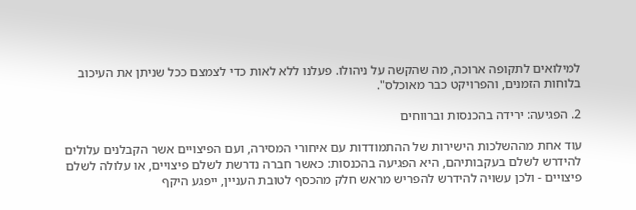למילואים לתקופה ארוכה, מה שהקשה על ניהולו. פעלנו ללא לאות כדי לצמצם ככל שניתן את העיכוב בלוחות הזמנים, והפרויקט כבר מאוכלס".

2. הפגיעה: ירידה בהכנסות וברווחים

עוד אחת מההשלכות הישירות של ההתמודדות עם איחורי המסירה, ועם הפיצויים אשר הקבלנים עלולים להידרש לשלם בעקבותיהם, היא הפגיעה בהכנסות: כאשר חברה נדרשת לשלם פיצויים, או עלולה לשלם פיצויים - ולכן עשויה להידרש להפריש מראש חלק מהכסף לטובת העניין, ייפגע היקף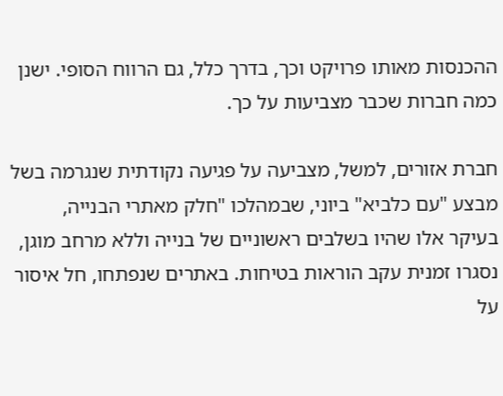ההכנסות מאותו פרויקט וכך, בדרך כלל, גם הרווח הסופי. ישנן כמה חברות שכבר מצביעות על כך.

חברת אזורים, למשל, מצביעה על פגיעה נקודתית שנגרמה בשל מבצע "עם כלביא" ביוני, שבמהלכו "חלק מאתרי הבנייה, בעיקר אלו שהיו בשלבים ראשוניים של בנייה וללא מרחב מוגן, נסגרו זמנית עקב הוראות בטיחות. באתרים שנפתחו, חל איסור על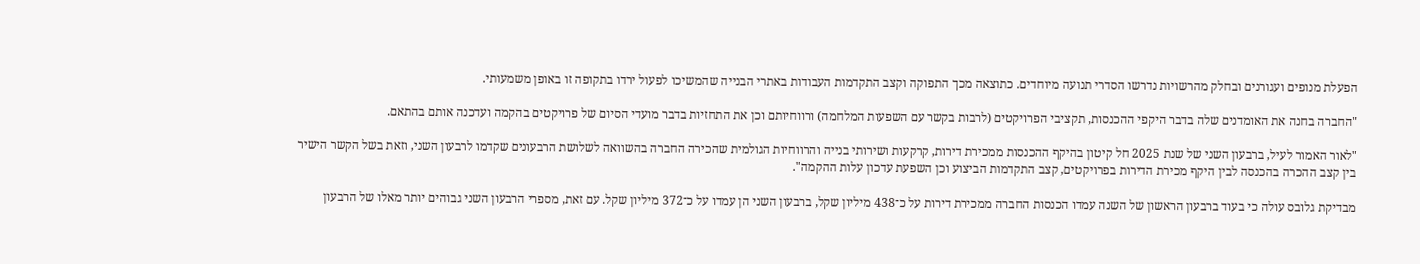הפעלת מנופים ועגורנים ובחלק מהרשויות נדרשו הסדרי תנועה מיוחדים. כתוצאה מכך התפוקה וקצב התקדמות העבודות באתרי הבנייה שהמשיכו לפעול ירדו בתקופה זו באופן משמעותי.

"החברה בחנה את האומדנים שלה בדבר היקפי ההכנסות, תקציבי הפרויקטים (לרבות בקשר עם השפעות המלחמה) ורווחיותם וכן את התחזיות בדבר מועדי הסיום של פרויקטים בהקמה ועדכנה אותם בהתאם.

"לאור האמור לעיל, ברבעון השני של שנת 2025 חל קיטון בהיקף ההכנסות ממכירת דירות, קרקעות ושירותי בנייה והרווחיות הגולמית שהכירה החברה בהשוואה לשלושת הרבעונים שקדמו לרבעון השני, וזאת בשל הקשר הישיר בין קצב ההכרה בהכנסה לבין היקף מכירת הדירות בפרויקטים, קצב התקדמות הביצוע וכן השפעת עדכון עלות ההקמה".

מבדיקת גלובס עולה כי בעוד ברבעון הראשון של השנה עמדו הכנסות החברה ממכירת דירות על כ־438 מיליון שקל, ברבעון השני הן עמדו על כ־372 מיליון שקל. עם זאת, מספרי הרבעון השני גבוהים יותר מאלו של הרבעון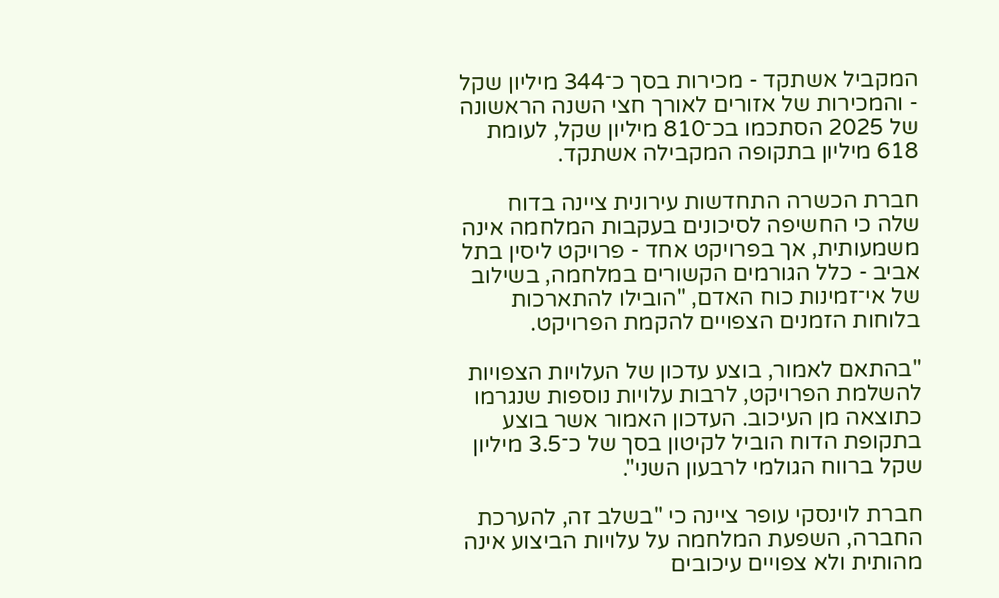המקביל אשתקד - מכירות בסך כ־344 מיליון שקל - והמכירות של אזורים לאורך חצי השנה הראשונה של 2025 הסתכמו בכ־810 מיליון שקל, לעומת 618 מיליון בתקופה המקבילה אשתקד.

חברת הכשרה התחדשות עירונית ציינה בדוח שלה כי החשיפה לסיכונים בעקבות המלחמה אינה משמעותית, אך בפרויקט אחד - פרויקט ליסין בתל אביב - כלל הגורמים הקשורים במלחמה, בשילוב של אי־זמינות כוח האדם, "הובילו להתארכות בלוחות הזמנים הצפויים להקמת הפרויקט.

"בהתאם לאמור, בוצע עדכון של העלויות הצפויות להשלמת הפרויקט, לרבות עלויות נוספות שנגרמו כתוצאה מן העיכוב. העדכון האמור אשר בוצע בתקופת הדוח הוביל לקיטון בסך של כ־3.5 מיליון שקל ברווח הגולמי לרבעון השני".

חברת לוינסקי עופר ציינה כי "בשלב זה, להערכת החברה, השפעת המלחמה על עלויות הביצוע אינה מהותית ולא צפויים עיכובים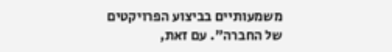משמעותיים בביצוע הפרויקטים של החברה". עם זאת,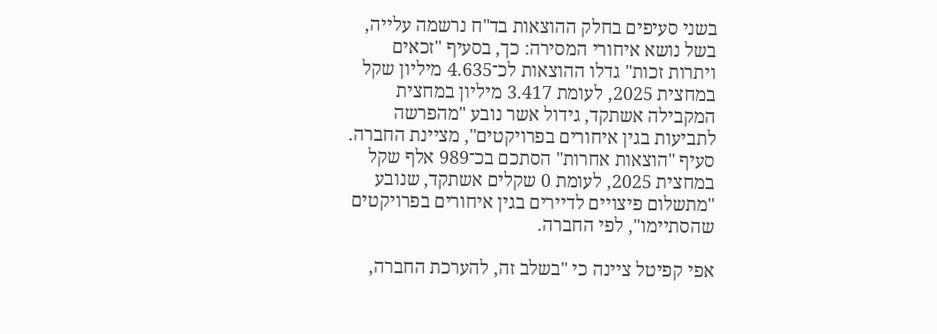בשני סעיפים בחלק ההוצאות בד"ח נרשמה עלייה, בשל נושא איחורי המסירה: כך, בסעיף "זכאים ויתרות זכות" גדלו ההוצאות לכ־4.635 מיליון שקל במחצית 2025, לעומת 3.417 מיליון במחצית המקבילה אשתקד, גידול אשר נובע "מהפרשה לתביעות בגין איחורים בפרויקטים", מציינת החברה. סעיף "הוצאות אחרות" הסתכם בכ־989 אלף שקל במחצית 2025, לעומת 0 שקלים אשתקד, שנובע "מתשלום פיצויים לדיירים בגין איחורים בפרויקטים שהסתיימו", לפי החברה.

אפי קפיטל ציינה כי "בשלב זה, להערכת החברה,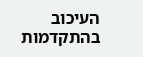העיכוב בהתקדמות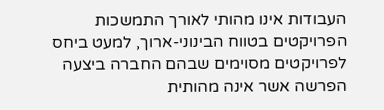העבודות אינו מהותי לאורך התמשכות הפרויקטים בטווח הבינוני-ארוך, למעט ביחס לפרויקטים מסוימים שבהם החברה ביצעה הפרשה אשר אינה מהותית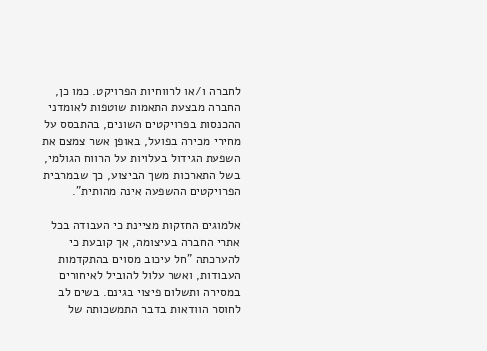לחברה ו/או לרווחיות הפרויקט. כמו כן, החברה מבצעת התאמות שוטפות לאומדני ההכנסות בפרויקטים השונים, בהתבסס על מחירי מכירה בפועל, באופן אשר צמצם את השפעת הגידול בעלויות על הרווח הגולמי, בשל התארכות משך הביצוע, כך שבמרבית הפרויקטים ההשפעה אינה מהותית".

אלמוגים החזקות מציינת כי העבודה בכל אתרי החברה בעיצומה, אך קובעת כי להערכתה "חל עיכוב מסוים בהתקדמות העבודות, ואשר עלול להוביל לאיחורים במסירה ותשלום פיצוי בגינם. בשים לב לחוסר הוודאות בדבר התמשכותה של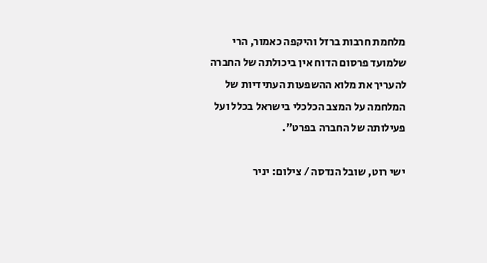מלחמת חרבות ברזל והיקפה כאמור, הרי שלמועד פרסום הדוח אין ביכולתה של החברה להעריך את מלוא ההשפעות העתידיות של המלחמה על המצב הכלכלי בישראל בכלל ועל פעילותה של החברה בפרט".

ישי רוט, שובל הנדסה / צילום: יניר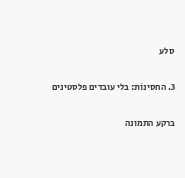סלע

3. החסינוֹת: בלי עובדים פלסטינים

ברקע התמונה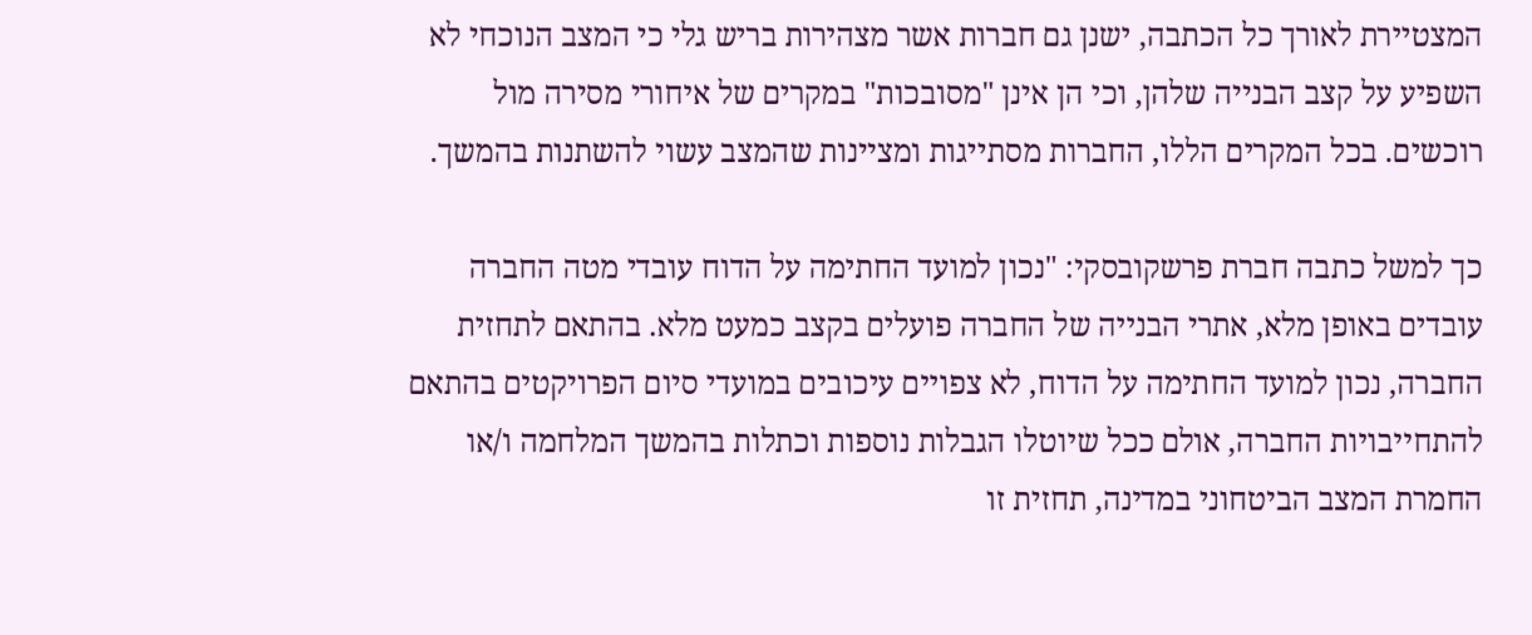המצטיירת לאורך כל הכתבה, ישנן גם חברות אשר מצהירות בריש גלי כי המצב הנוכחי לא השפיע על קצב הבנייה שלהן, וכי הן אינן "מסובכות" במקרים של איחורי מסירה מול רוכשים. בכל המקרים הללו, החברות מסתייגות ומציינות שהמצב עשוי להשתנות בהמשך.

כך למשל כתבה חברת פרשקובסקי: "נכון למועד החתימה על הדוח עובדי מטה החברה עובדים באופן מלא, אתרי הבנייה של החברה פועלים בקצב כמעט מלא. בהתאם לתחזית החברה, נכון למועד החתימה על הדוח, לא צפויים עיכובים במועדי סיום הפרויקטים בהתאם להתחייבויות החברה, אולם ככל שיוטלו הגבלות נוספות וכתלות בהמשך המלחמה ו/או החמרת המצב הביטחוני במדינה, תחזית זו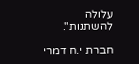עלולה להשתנות".

חברת י.ח דמרי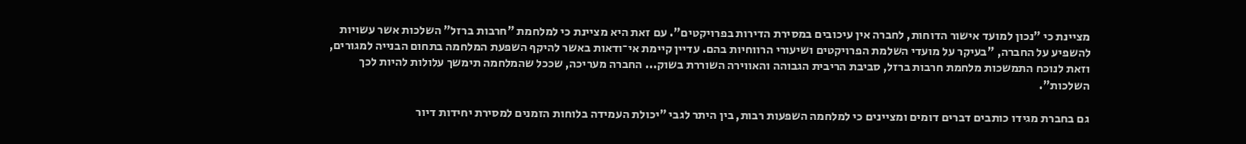מציינת כי "נכון למועד אישור הדוחות, לחברה אין עיכובים במסירת הדירות בפרויקטים". עם זאת היא מציינת כי למלחמת "חרבות ברזל" השלכות אשר עשויות להשפיע על החברה, "בעיקר על מועדי השלמת הפרויקטים ושיעורי הרווחיות בהם. עדיין קיימת אי־ודאות באשר להיקף השפעת המלחמה בתחום הבנייה למגורים, וזאת לנוכח התמשכות מלחמת חרבות ברזל, סביבת הריבית הגבוהה והאווירה השוררת בשוק... החברה מעריכה, שככל שהמלחמה תימשך עלולות להיות לכך השלכות".

גם בחברת מגידו כותבים דברים דומים ומציינים כי למלחמה השפעות רבות, בין היתר לגבי "יכולת העמידה בלוחות הזמנים למסירת יחידות דיור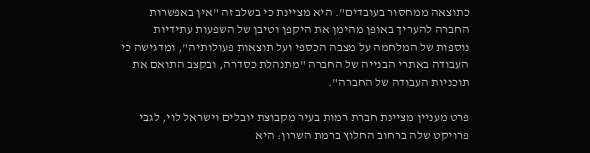כתוצאה ממחסור בעובדים". היא מציינת כי בשלב זה "אין באפשרות החברה להעריך באופן מהימן את היקפן וטיבן של השפעות עתידיות נוספות של המלחמה על מצבה הכספי ועל תוצאות פעולותיה", ומדגישה כי העבודה באתרי הבנייה של החברה "מתנהלת כסדרה, ובקצב התואם את תוכניות העבודה של החברה".

פרט מעניין מציינת חברת רמות בעיר מקבוצת יובלים וישראל לוי, לגבי פרויקט שלה ברחוב החלוץ ברמת השרון: היא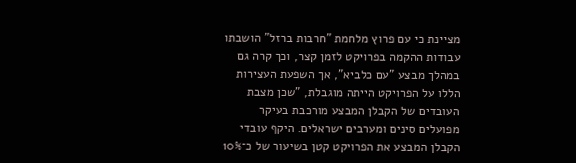מציינת כי עם פרוץ מלחמת "חרבות ברזל" הושבתו עבודות ההקמה בפרויקט לזמן קצר, וכך קרה גם במהלך מבצע "עם כלביא", אך השפעת העצירות הללו על הפרויקט הייתה מוגבלת, "שכן מצבת העובדים של הקבלן המבצע מורכבת בעיקר מפועלים סינים ומערבים ישראלים. היקף עובדי הקבלן המבצע את הפרויקט קטן בשיעור של כ־10%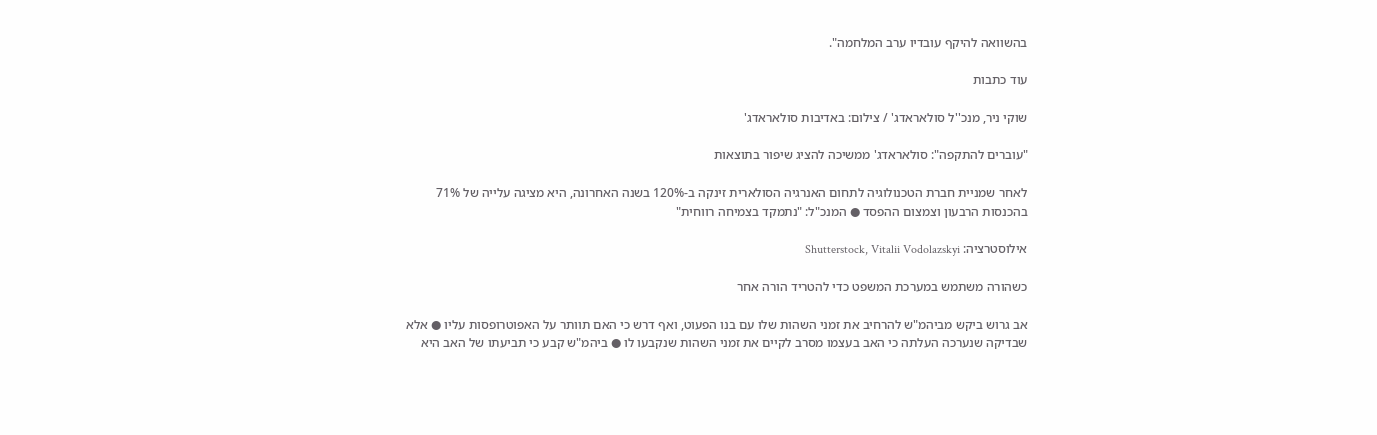בהשוואה להיקף עובדיו ערב המלחמה".

עוד כתבות

שוקי ניר, מנכ''ל סולאראדג' / צילום: באדיבות סולאראדג'

"עוברים להתקפה": סולאראדג' ממשיכה להציג שיפור בתוצאות

לאחר שמניית חברת הטכנולוגיה לתחום האנרגיה הסולארית זינקה ב-120% בשנה האחרונה, היא מציגה עלייה של 71% בהכנסות הרבעון וצמצום ההפסד ● המנכ"ל: "נתמקד בצמיחה רווחית"

אילוסטרציה: Shutterstock, Vitalii Vodolazskyi

כשהורה משתמש במערכת המשפט כדי להטריד הורה אחר

אב גרוש ביקש מביהמ"ש להרחיב את זמני השהות שלו עם בנו הפעוט, ואף דרש כי האם תוותר על האפוטרופסות עליו ● אלא שבדיקה שנערכה העלתה כי האב בעצמו מסרב לקיים את זמני השהות שנקבעו לו ● ביהמ"ש קבע כי תביעתו של האב היא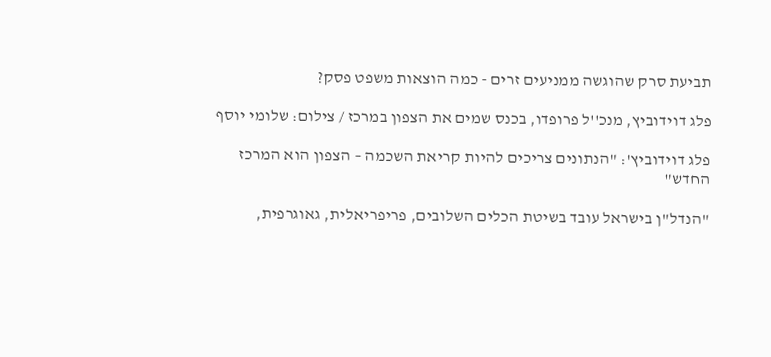תביעת סרק שהוגשה ממניעים זרים - כמה הוצאות משפט פסק?

פלג דוידוביץ, מנכ''ל פרופדו, בכנס שמים את הצפון במרכז / צילום: שלומי יוסף

פלג דוידוביץ': "הנתונים צריכים להיות קריאת השכמה – הצפון הוא המרכז החדש"

"הנדל"ן בישראל עובד בשיטת הכלים השלובים, פריפריאלית, גאוגרפית,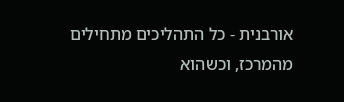אורבנית - כל התהליכים מתחילים מהמרכז, וכשהוא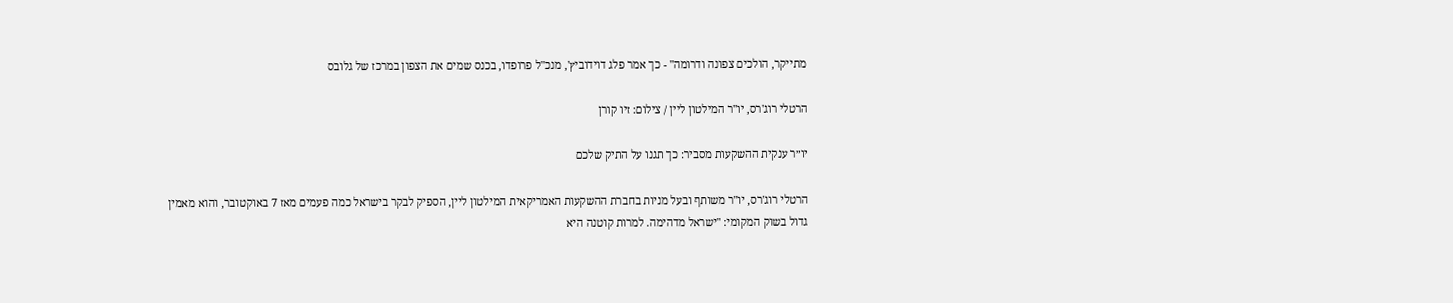מתייקר, הולכים צפונה ודרומה" - כך אמר פלג דוידוביץ', מנכ"ל פרופדו, בכנס שמים את הצפון במרכז של גלובס

הרטלי רוג'רס, יו''ר המילטון ליין / צילום: זיו קורן

יו״ר ענקית ההשקעות מסביר: כך תגנו על התיק שלכם

הרטלי רוג'רס, יו"ר משותף ובעל מניות בחברת ההשקעות האמריקאית המילטון ליין, הספיק לבקר בישראל כמה פעמים מאז 7 באוקטובר, והוא מאמין גדול בשוק המקומי: "ישראל מדהימה. למרות קוטנה היא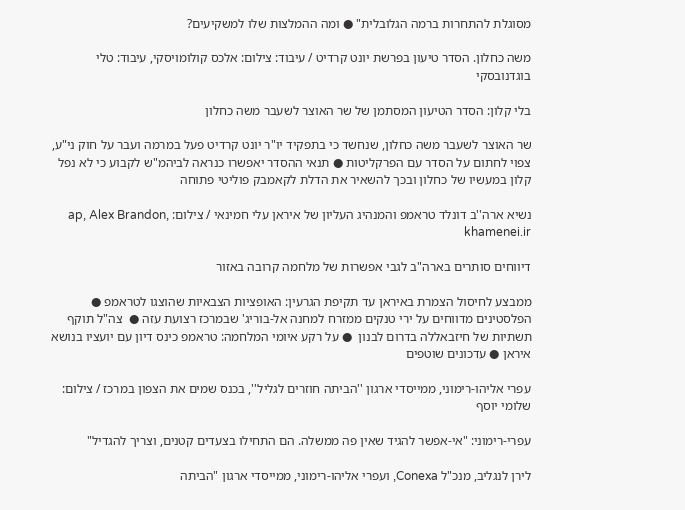מסוגלת להתחרות ברמה הגלובלית" ● ומה ההמלצות שלו למשקיעים?

משה כחלון. הסדר טיעון בפרשת יונט קרדיט / עיבוד: צילום: אלכס קולומויסקי, עיבוד: טלי בוגדנובסקי

בלי קלון: הסדר הטיעון המסתמן של שר האוצר לשעבר משה כחלון

שר האוצר לשעבר משה כחלון, שנחשד כי בתפקיד יו"ר יונט קרדיט פעל במרמה ועבר על חוק ני"ע, צפוי לחתום על הסדר עם הפרקליטות ● תנאי ההסדר יאפשרו כנראה לביהמ"ש לקבוע כי לא נפל קלון במעשיו של כחלון ובכך להשאיר את הדלת לקאמבק פוליטי פתוחה

נשיא ארה''ב דונלד טראמפ והמנהיג העליון של איראן עלי חמינאי / צילום: ap, Alex Brandon, khamenei.ir

דיווחים סותרים בארה"ב לגבי אפשרות של מלחמה קרובה באזור

ממבצע לחיסול הצמרת באיראן עד תקיפת הגרעין: האופציות הצבאיות שהוצגו לטראמפ ● הפלסטינים מדווחים על ירי טנקים ממזרח למחנה אל-בוריג' שבמרכז רצועת עזה ●  צה"ל תוקף תשתיות של חיזבאללה בדרום לבנון  ● על רקע איומי המלחמה: טראמפ כינס דיון עם יועציו בנושא איראן ● עדכונים שוטפים

עפרי אליהו-רימוני, ממייסדי ארגון ''הביתה חוזרים לגליל'', בכנס שמים את הצפון במרכז / צילום: שלומי יוסף

עפרי-רימוני: "אי-אפשר להגיד שאין פה ממשלה. הם התחילו בצעדים קטנים, וצריך להגדיל"

לירן לנגליב, מנכ"ל Conexa, ועפרי אליהו-רימוני, ממייסדי ארגון "הביתה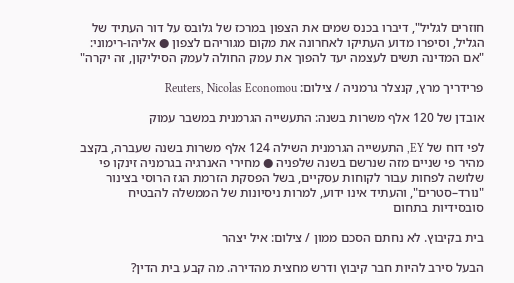חוזרים לגליל", דיברו בכנס שמים את הצפון במרכז של גלובס על דור העתיד של הגליל, וסיפרו מדוע העתיקו לאחרונה את מקום מגוריהם לצפון ● אליהו-רימוני: "אם המדינה תשים לעצמה יעד להפוך את עמק החולה לעמק הסיליקון, זה יקרה"

פרידריך מרץ, קנצלר גרמניה / צילום: Reuters, Nicolas Economou

אובדן של 120 אלף משרות בשנה: התעשייה הגרמנית במשבר עמוק

לפי דוח של EY, התעשייה הגרמנית השילה 124 אלף משרות בשנה שעברה, בקצב מהיר פי שניים מזה שנרשם בשנה שלפניה ● מחירי האנרגיה בגרמניה זינקו פי שלושה לפחות עבור לקוחות עסקיים, בשל הפסקת הזרמת הגז הרוסי בצינור "נורד–סטרים", והעתיד אינו ידוע, למרות ניסיונות של הממשלה להבטיח סובסידיות בתחום

בית בקיבוץ. לא נחתם הסכם ממון / צילום: איל יצהר

הבעל סירב להיות חבר קיבוץ ודרש מחצית מהדירה. מה קבע בית הדין?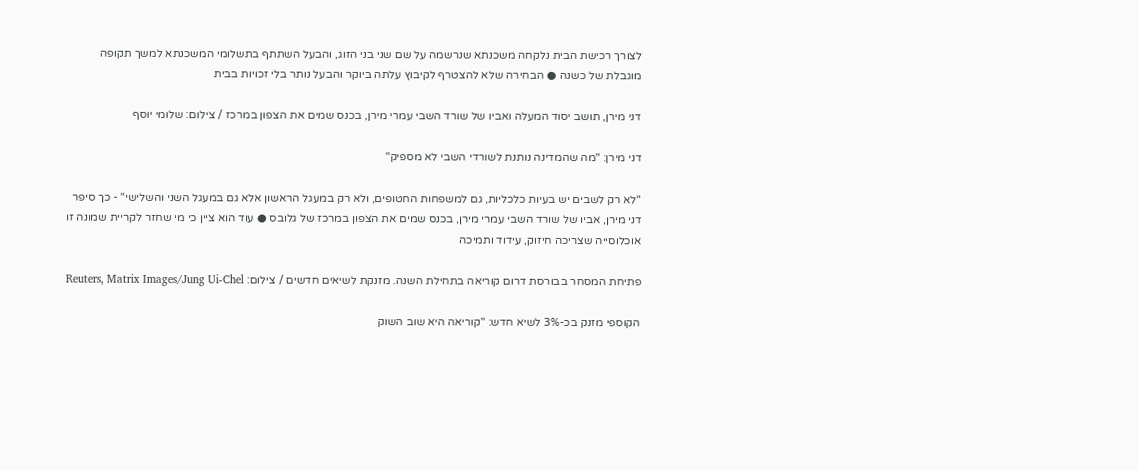לצורך רכישת הבית נלקחה משכנתא שנרשמה על שם שני בני הזוג, והבעל השתתף בתשלומי המשכנתא למשך תקופה מוגבלת של כשנה ● הבחירה שלא להצטרף לקיבוץ עלתה ביוקר והבעל נותר בלי זכויות בבית

דני מירן, תושב יסוד המעלה ואביו של שורד השבי עמרי מירן, בכנס שמים את הצפון במרכז / צילום: שלומי יוסף

דני מירן: "מה שהמדינה נותנת לשורדי השבי לא מספיק"

"לא רק לשבים יש בעיות כלכליות, גם למשפחות החטופים, ולא רק במעגל הראשון אלא גם במעגל השני והשלישי" - כך סיפר דני מירן, אביו של שורד השבי עמרי מירן, בכנס שמים את הצפון במרכז של גלובס ● עוד הוא ציין כי מי שחזר לקריית שמונה זו אוכלוסייה שצריכה חיזוק, עידוד ותמיכה

פתיחת המסחר בבורסת דרום קוריאה בתחילת השנה. מזנקת לשיאים חדשים / צילום: Reuters, Matrix Images/Jung Ui-Chel

הקוספי מזנק בכ-3% לשיא חדש: "קוריאה היא שוב השוק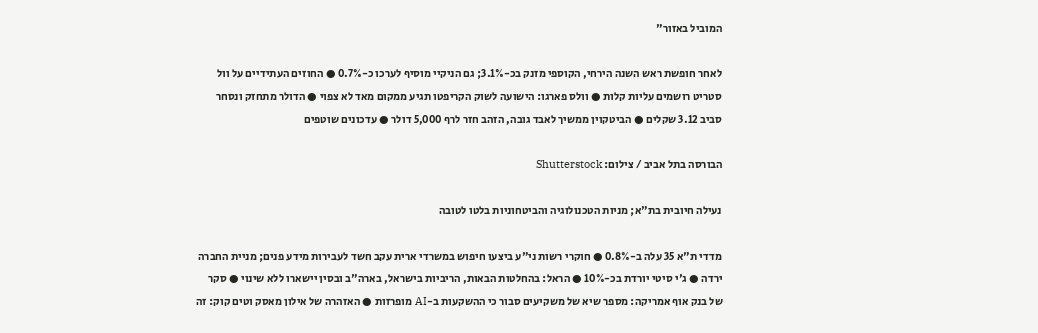המוביל באזור"

לאחר חופשת ראש השנה הירחי, הקוספי מזנק בכ-3.1%; גם הניקיי מוסיף לערכו כ-0.7% ● החוזים העתידיים על וול סטריט רושמים עליות קלות ● וולס פארגו: הישועה לשוק הקריפטו תגיע ממקום מאד לא צפוי ● הדולר מתחזק ונסחר סביב 3.12 שקלים ● הביטקוין ממשיך לאבד גובה, הזהב חזר לרף 5,000 דולר ● עדכונים שוטפים

הבורסה בתל אביב / צילום: Shutterstock

נעילה חיובית בת"א; מניות הטכנולוגיה והביטחוניות בלטו לטובה

מדדי ת"א 35 עלה ב-0.8% ● חוקרי רשות ני"ע ביצעו חיפוש במשרדי ארית עקב חשד לעבירות מידע פנים; מניית החברה ירדה ● ג'י סיטי יורדת בכ-10% ● הראל: בהחלטות הבאות, הריביות בישראל, בארה"ב ובסין יישארו ללא שינוי ● סקר של בנק אוף אמריקה: מספר שיא של משקיעים סבור כי ההשקעות ב-AI מופרזות ● האזהרה של אילון מאסק וטים קוק: זה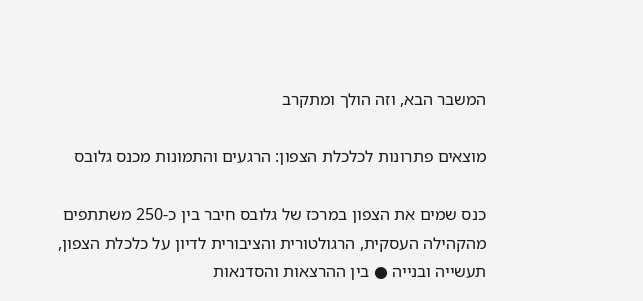המשבר הבא, וזה הולך ומתקרב

מוצאים פתרונות לכלכלת הצפון: הרגעים והתמונות מכנס גלובס

כנס שמים את הצפון במרכז של גלובס חיבר בין כ-250 משתתפים מהקהילה העסקית, הרגולטורית והציבורית לדיון על כלכלת הצפון, תעשייה ובנייה ● בין ההרצאות והסדנאות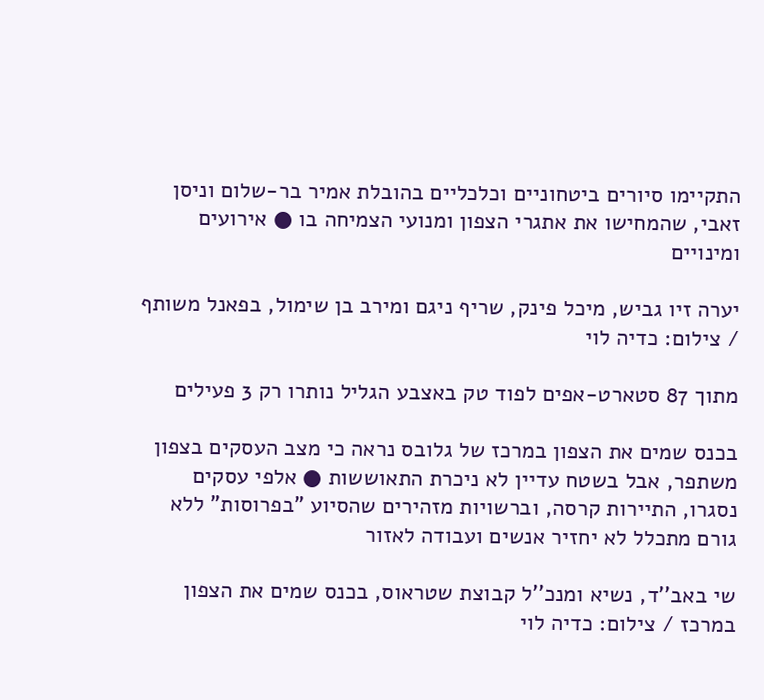התקיימו סיורים ביטחוניים וכלכליים בהובלת אמיר בר-שלום וניסן זאבי, שהמחישו את אתגרי הצפון ומנועי הצמיחה בו ● אירועים ומינויים

יערה זיו גביש, מיכל פינק, שריף ניגם ומירב בן שימול, בפאנל משותף / צילום: כדיה לוי

מתוך 87 סטארט-אפים לפוד טק באצבע הגליל נותרו רק 3 פעילים

בכנס שמים את הצפון במרכז של גלובס נראה כי מצב העסקים בצפון משתפר, אבל בשטח עדיין לא ניכרת התאוששות ● אלפי עסקים נסגרו, התיירות קרסה, וברשויות מזהירים שהסיוע "בפרוסות" ללא גורם מתכלל לא יחזיר אנשים ועבודה לאזור

שי באב''ד, נשיא ומנכ''ל קבוצת שטראוס, בכנס שמים את הצפון במרכז / צילום: כדיה לוי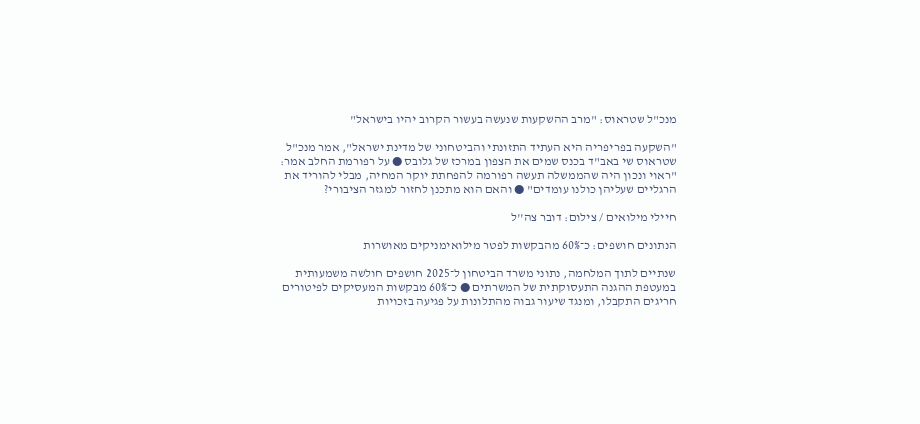מנכ"ל שטראוס: "מרב ההשקעות שנעשה בעשור הקרוב יהיו בישראל"

"השקעה בפריפריה היא העתיד התזונתי והביטחוני של מדינת ישראל", אמר מנכ"ל שטראוס שי באב"ד בכנס שמים את הצפון במרכז של גלובס ● על רפורמת החלב אמר: "ראוי ונכון היה שהממשלה תעשה רפורמה להפחתת יוקר המחיה, מבלי להוריד את הרגליים שעליהן כולנו עומדים" ● והאם הוא מתכנן לחזור למגזר הציבורי?

חיילי מילואים / צילום: דובר צה''ל

הנתונים חושפים: כ־60% מהבקשות לפטר מילואימניקים מאושרות

שנתיים לתוך המלחמה, נתוני משרד הביטחון ל־2025 חושפים חולשה משמעותית במעטפת ההגנה התעסוקתית של המשרתים ● כ־60% מבקשות המעסיקים לפיטורים חריגים התקבלו, ומנגד שיעור גבוה מהתלונות על פגיעה בזכויות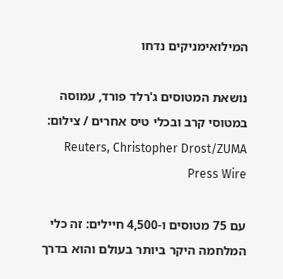המילואימניקים נדחו

נושאת המטוסים ג'רלד פורד, עמוסה במטוסי קרב ובכלי טיס אחרים / צילום: Reuters, Christopher Drost/ZUMA Press Wire

עם 75 מטוסים ו-4,500 חיילים: זה כלי המלחמה היקר ביותר בעולם והוא בדרך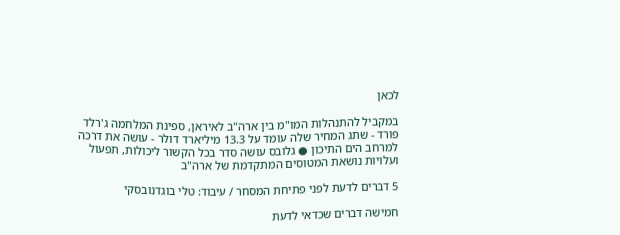לכאן

במקביל להתנהלות המו"מ בין ארה"ב לאיראן, ספינת המלחמה ג'רלד פורד - שתג המחיר שלה עומד על 13.3 מיליארד דולר - עושה את דרכה למרחב הים התיכון ● גלובס עושה סדר בכל הקשור ליכולות, תפעול ועלויות נושאת המטוסים המתקדמת של ארה"ב

5 דברים לדעת לפני פתיחת המסחר / עיבוד: טלי בוגדנובסקי

חמישה דברים שכדאי לדעת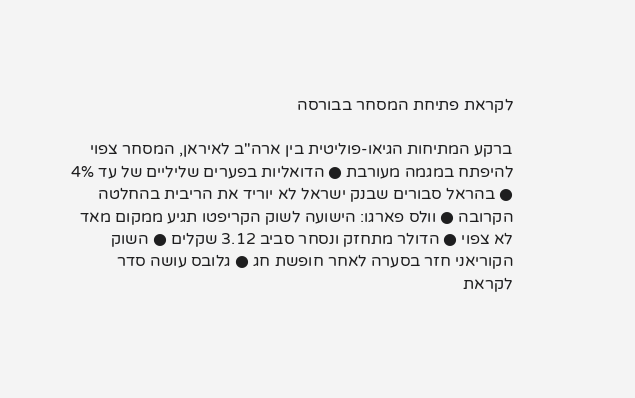לקראת פתיחת המסחר בבורסה

ברקע המתיחות הגיאו-פוליטית בין ארה"ב לאיראן, המסחר צפוי להיפתח במגמה מעורבת ● הדואליות בפערים שליליים של עד 4% ● בהראל סבורים שבנק ישראל לא יוריד את הריבית בהחלטה הקרובה ● וולס פארגו: הישועה לשוק הקריפטו תגיע ממקום מאד לא צפוי ● הדולר מתחזק ונסחר סביב 3.12 שקלים ● השוק הקוריאני חזר בסערה לאחר חופשת חג ● גלובס עושה סדר לקראת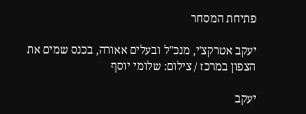פתיחת המסחר

יעקב אטרקצ'י, מנכ''ל ובעלים אאורה, בכנס שמים את הצפון במרכז / צילום: שלומי יוסף

יעקב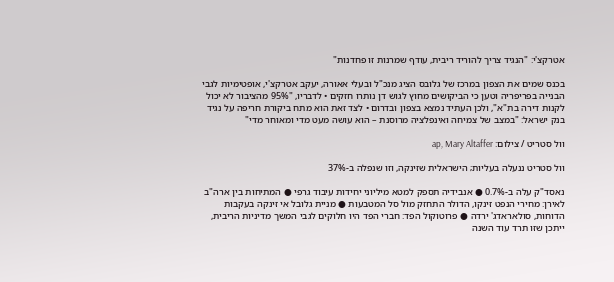אטרקצ'י: "הנגיד צריך להוריד ריבית, עודף שמרנות זו פחדנות"

בכנס שמים את הצפון במרכז של גלובס הציג מנכ"ל ובעלי אאורה, יעקב אטרקצ'י, אופטימיות לגבי הבנייה בפריפריה וטען כי הביקושים מחוץ לגוש דן נותרו חזקים • לדבריו, "95% מהציבור לא יכול לקנות דירה בת"א", ולכן העתיד נמצא בצפון ובדרום • לצד זאת הוא מתח ביקורת חריפה על נגיד בנק ישראל: "במצב של צמיחה ואינפלציה מרוסנת – הוא עושה מעט מדי ומאוחר מדי"

וול סטריט / צילום: ap, Mary Altaffer

וול סטריט ננעלה בעליות; הישראלית שזינקה, וזו שנפלה ב-37%

נאסד"ק עלה ב-0.7% ● אנבידיה תספק למטא מיליוני יחידות עיבוד גרפי ● המתיחות בין ארה"ב לאירן: מחירי הנפט זינקו, הדולר התחזק מול סל המטבעות ● מניית גלובל אי זינקה בעקבות הדוחות, סולאראדג' ירדה ● פרוטוקול הפד: חברי הפד היו חלוקים לגבי המשך מדיניות הריבית, ייתכן שזו תרד עוד השנה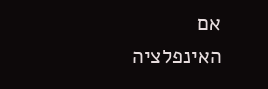אם האינפלציה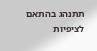תתנהג בהתאם לציפיות